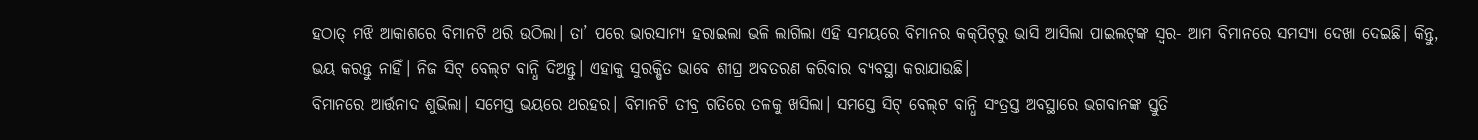ହଠାତ୍‌ ମଝି ଆକାଶରେ ବିମାନଟି ଥରି ଉଠିଲା। ତା’ ପରେ ଭାରସାମ୍ୟ ହରାଇଲା ଭଳି ଲାଗିଲା ଏହି ସମୟରେ ବିମାନର କକ୍‌ପିଟ୍‌ରୁ ଭାସି ଆସିଲା ପାଇଲଟ୍‌ଙ୍କ ସ୍ବର- ଆମ ବିମାନରେ ସମସ୍ୟା ଦେଖା ଦେଇଛି। କିନ୍ତୁ, ଭୟ କରନ୍ତୁ ନାହିଁ। ନିଜ ସିଟ୍ ବେଲ୍‌ଟ ବାନ୍ଧି ଦିଅନ୍ତୁ। ଏହାକୁ ସୁରକ୍ଷିତ ଭାବେ ଶୀଘ୍ର ଅବତରଣ କରିବାର ବ୍ୟବସ୍ଥା କରାଯାଉଛି।
ବିମାନରେ ଆର୍ତ୍ତନାଦ ଶୁଭିଲା। ସମ‌େସ୍ତ ଭୟରେ ଥରହର। ବିମାନଟି ତୀବ୍ର ଗତିରେ ତଳକୁ ଖସିଲା। ସମସ୍ତେ ସିଟ୍‌ ବେଲ୍‌ଟ ବାନ୍ଧି ସଂତ୍ରସ୍ତ ଅବସ୍ଥାରେ ଭଗବାନଙ୍କ ସ୍ତୁତି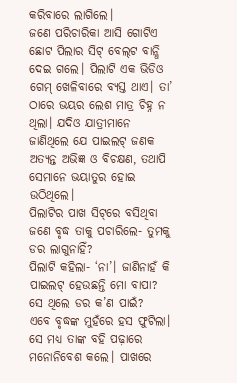କରିବାରେ ଲାଗିଲେ।
ଜଣେ ପରିଚାରିକା ଆସି ଗୋଟିଏ ଛୋଟ ପିଲାର ସିଟ୍‌ ବେଲ୍‌ଟ ବାନ୍ଧି ଦେଇ ଗଲେ। ପିଲାଟି ଏକ ଭିଡିଓ ଗେମ୍ ଖେଳିବାରେ ବ୍ୟସ୍ତ ଥାଏ। ତା’ ଠାରେ ଭୟର ଲେଶ ମାତ୍ର ଚିହ୍ନ ନ ଥିଲା। ଯଦିଓ ଯାତ୍ରୀମାନେ ଜାଣିଥିଲେ ଯେ ପାଇଲଟ୍‌ ଜଣକ ଅତ୍ୟନ୍ତ ଅଭିଜ୍ଞ ଓ ବିଚକ୍ଷଣ, ତଥାପି ସେମାନେ ଭୟାତୁର ହୋଇ ଉଠିଥିଲେ।
ପିଲାଟିର ପାଖ ସିଟ୍‌ରେ ବସିଥିବା ଜଣେ ବୃଦ୍ଧ ତାକୁ ପଚାରିଲେ- ତୁମକୁ ଡର ଲାଗୁନାହିଁ?
ପିଲାଟି କହିଲା- ‘ନା’। ଜାଣିନାହଁ କି ପାଇଲଟ୍‌ ହେଉଛନ୍ତି ମୋ ବାପା? ସେ ଥିଲେ ଡର କ’ଣ ପାଇଁ?
ଏବେ ବୃଦ୍ଧଙ୍କ ମୁହଁରେ ହସ ଫୁଟିଲା। ସେ ମଧ୍ୟ ତାଙ୍କ ବହି ପଢ଼ାରେ ମନୋନିବେଶ କଲେ। ପାଖରେ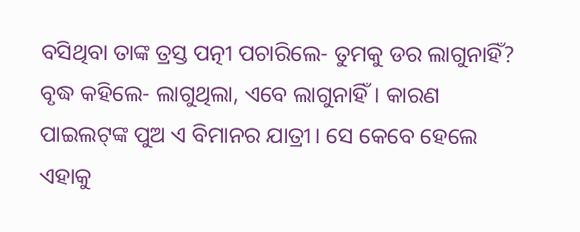ବସିଥିବା ତାଙ୍କ ତ୍ରସ୍ତ ପତ୍ନୀ ପଚାରିଲେ- ତୁମକୁ ଡର ଲାଗୁନାହିଁ?
ବୃଦ୍ଧ କହିଲେ- ଲାଗୁଥିଲା, ଏବେ ଲାଗୁନାହିଁ। କାରଣ ପାଇଲଟ୍‌ଙ୍କ ପୁଅ ଏ ବିମାନର ଯାତ୍ରୀ। ସେ କେବେ ହେଲେ ଏହାକୁ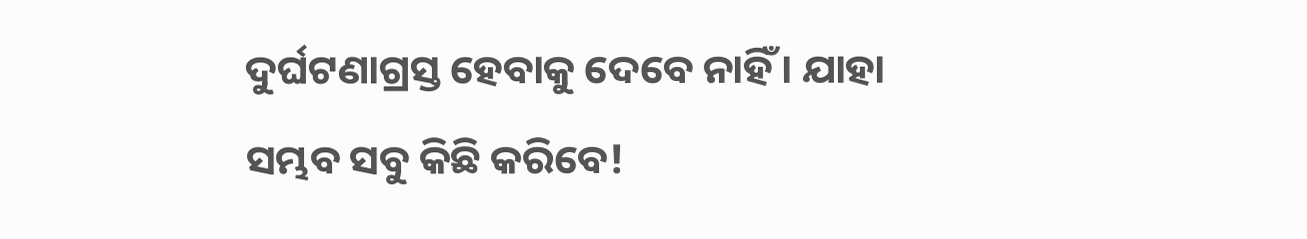ଦୁର୍ଘଟଣାଗ୍ରସ୍ତ ହେବାକୁ ଦେବେ ନାହିଁ। ଯାହା ସମ୍ଭବ ସବୁ କିଛି କରିବେ!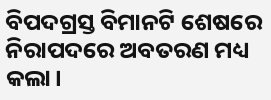ବିପଦଗ୍ରସ୍ତ ବିମାନଟି ଶେଷରେ ନିରାପଦରେ ଅବତରଣ ମଧ୍ୟ କଲା।